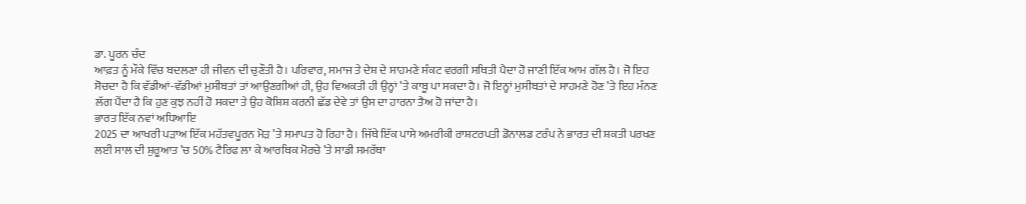ਡਾ. ਪੂਰਨ ਚੰਦ
ਆਫ਼ਤ ਨੂੰ ਮੌਕੇ ਵਿੱਚ ਬਦਲਣਾ ਹੀ ਜੀਵਨ ਦੀ ਚੁਣੌਤੀ ਹੈ। ਪਰਿਵਾਰ, ਸਮਾਜ ਤੇ ਦੇਸ਼ ਦੇ ਸਾਹਮਣੇ ਸੰਕਟ ਵਰਗੀ ਸਥਿਤੀ ਪੈਦਾ ਹੋ ਜਾਣੀ ਇੱਕ ਆਮ ਗੱਲ ਹੈ। ਜੋ ਇਹ ਸੋਚਦਾ ਹੈ ਕਿ ਵੱਡੀਆਂ-ਵੱਡੀਆਂ ਮੁਸੀਬਤਾਂ ਤਾਂ ਆਉਣਗੀਆਂ ਹੀ, ਉਹ ਵਿਅਕਤੀ ਹੀ ਉਨ੍ਹਾਂ ’ਤੇ ਕਾਬੂ ਪਾ ਸਕਦਾ ਹੈ। ਜੋ ਇਨ੍ਹਾਂ ਮੁਸੀਬਤਾਂ ਦੇ ਸਾਹਮਣੇ ਹੋਣ ’ਤੇ ਇਹ ਮੰਨਣ ਲੱਗ ਪੈਂਦਾ ਹੈ ਕਿ ਹੁਣ ਕੁਝ ਨਹੀਂ ਹੋ ਸਕਦਾ ਤੇ ਉਹ ਕੋਸ਼ਿਸ਼ ਕਰਨੀ ਛੱਡ ਦੇਵੇ ਤਾਂ ਉਸ ਦਾ ਹਾਰਨਾ ਤੈਅ ਹੋ ਜਾਂਦਾ ਹੈ।
ਭਾਰਤ ਇੱਕ ਨਵਾਂ ਅਧਿਆਇ
2025 ਦਾ ਆਖਰੀ ਪੜਾਅ ਇੱਕ ਮਹੱਤਵਪੂਰਨ ਮੋੜ ’ਤੇ ਸਮਾਪਤ ਹੋ ਰਿਹਾ ਹੈ। ਜਿੱਥੇ ਇੱਕ ਪਾਸੇ ਅਮਰੀਕੀ ਰਾਸ਼ਟਰਪਤੀ ਡੋਨਾਲਡ ਟਰੰਪ ਨੇ ਭਾਰਤ ਦੀ ਸ਼ਕਤੀ ਪਰਖਣ ਲਈ ਸਾਲ ਦੀ ਸ਼ੁਰੂਆਤ ’ਚ 50% ਟੈਰਿਫ ਲਾ ਕੇ ਆਰਥਿਕ ਮੋਰਚੇ ’ਤੇ ਸਾਡੀ ਸਮਰੱਥਾ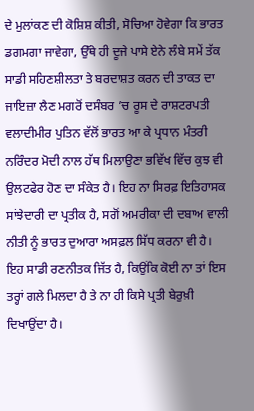ਦੇ ਮੁਲਾਂਕਣ ਦੀ ਕੋਸ਼ਿਸ਼ ਕੀਤੀ, ਸੋਚਿਆ ਹੋਵੇਗਾ ਕਿ ਭਾਰਤ ਡਗਮਗਾ ਜਾਵੇਗਾ, ਉੱਥੇ ਹੀ ਦੂਜੇ ਪਾਸੇ ਏਨੇ ਲੰਬੇ ਸਮੇਂ ਤੱਕ ਸਾਡੀ ਸਹਿਣਸ਼ੀਲਤਾ ਤੇ ਬਰਦਾਸ਼ਤ ਕਰਨ ਦੀ ਤਾਕਤ ਦਾ ਜਾਇਜ਼ਾ ਲੈਣ ਮਗਰੋਂ ਦਸੰਬਰ ’ਚ ਰੂਸ ਦੇ ਰਾਸ਼ਟਰਪਤੀ ਵਲਾਦੀਮੀਰ ਪੁਤਿਨ ਵੱਲੋਂ ਭਾਰਤ ਆ ਕੇ ਪ੍ਰਧਾਨ ਮੰਤਰੀ ਨਰਿੰਦਰ ਮੋਦੀ ਨਾਲ ਹੱਥ ਮਿਲਾਉਣਾ ਭਵਿੱਖ ਵਿੱਚ ਕੁਝ ਵੀ ਉਲਟਫੇਰ ਹੋਣ ਦਾ ਸੰਕੇਤ ਹੈ। ਇਹ ਨਾ ਸਿਰਫ਼ ਇਤਿਹਾਸਕ ਸਾਂਝੇਦਾਰੀ ਦਾ ਪ੍ਰਤੀਕ ਹੈ, ਸਗੋਂ ਅਮਰੀਕਾ ਦੀ ਦਬਾਅ ਵਾਲੀ ਨੀਤੀ ਨੂੰ ਭਾਰਤ ਦੁਆਰਾ ਅਸਫ਼ਲ ਸਿੱਧ ਕਰਨਾ ਵੀ ਹੈ। ਇਹ ਸਾਡੀ ਰਣਨੀਤਕ ਜਿੱਤ ਹੈ, ਕਿਉਂਕਿ ਕੋਈ ਨਾ ਤਾਂ ਇਸ ਤਰ੍ਹਾਂ ਗਲੇ ਮਿਲਦਾ ਹੈ ਤੇ ਨਾ ਹੀ ਕਿਸੇ ਪ੍ਰਤੀ ਬੇਰੁਖ਼ੀ ਦਿਖਾਉਂਦਾ ਹੈ।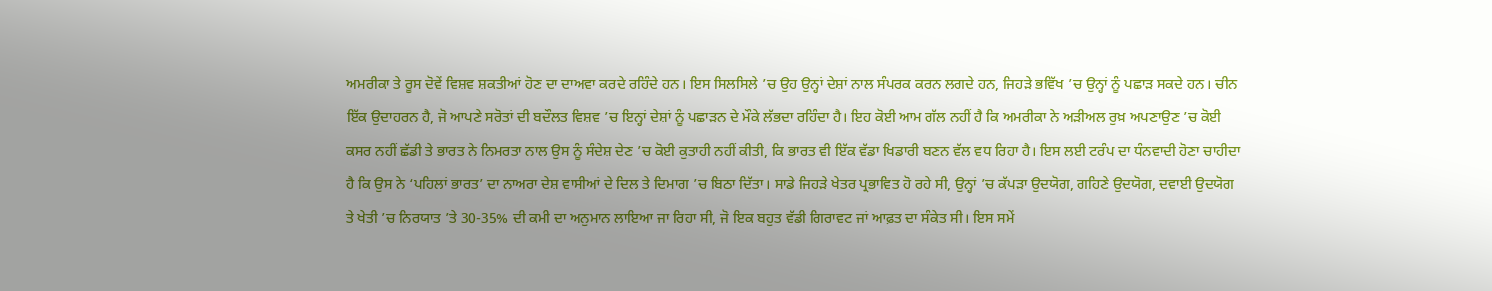ਅਮਰੀਕਾ ਤੇ ਰੂਸ ਦੋਵੇਂ ਵਿਸ਼ਵ ਸ਼ਕਤੀਆਂ ਹੋਣ ਦਾ ਦਾਅਵਾ ਕਰਦੇ ਰਹਿੰਦੇ ਹਨ। ਇਸ ਸਿਲਸਿਲੇ ’ਚ ਉਹ ਉਨ੍ਹਾਂ ਦੇਸ਼ਾਂ ਨਾਲ ਸੰਪਰਕ ਕਰਨ ਲਗਦੇ ਹਨ, ਜਿਹੜੇ ਭਵਿੱਖ ’ਚ ਉਨ੍ਹਾਂ ਨੂੰ ਪਛਾੜ ਸਕਦੇ ਹਨ। ਚੀਨ ਇੱਕ ਉਦਾਹਰਨ ਹੈ, ਜੋ ਆਪਣੇ ਸਰੋਤਾਂ ਦੀ ਬਦੌਲਤ ਵਿਸ਼ਵ ’ਚ ਇਨ੍ਹਾਂ ਦੇਸ਼ਾਂ ਨੂੰ ਪਛਾੜਨ ਦੇ ਮੌਕੇ ਲੱਭਦਾ ਰਹਿੰਦਾ ਹੈ। ਇਹ ਕੋਈ ਆਮ ਗੱਲ ਨਹੀਂ ਹੈ ਕਿ ਅਮਰੀਕਾ ਨੇ ਅੜੀਅਲ ਰੁਖ਼ ਅਪਣਾਉਣ ’ਚ ਕੋਈ ਕਸਰ ਨਹੀਂ ਛੱਡੀ ਤੇ ਭਾਰਤ ਨੇ ਨਿਮਰਤਾ ਨਾਲ ਉਸ ਨੂੰ ਸੰਦੇਸ਼ ਦੇਣ ’ਚ ਕੋਈ ਕੁਤਾਹੀ ਨਹੀਂ ਕੀਤੀ, ਕਿ ਭਾਰਤ ਵੀ ਇੱਕ ਵੱਡਾ ਖਿਡਾਰੀ ਬਣਨ ਵੱਲ ਵਧ ਰਿਹਾ ਹੈ। ਇਸ ਲਈ ਟਰੰਪ ਦਾ ਧੰਨਵਾਦੀ ਹੋਣਾ ਚਾਹੀਦਾ ਹੈ ਕਿ ਉਸ ਨੇ ‘ਪਹਿਲਾਂ ਭਾਰਤ’ ਦਾ ਨਾਅਰਾ ਦੇਸ਼ ਵਾਸੀਆਂ ਦੇ ਦਿਲ ਤੇ ਦਿਮਾਗ ’ਚ ਬਿਠਾ ਦਿੱਤਾ। ਸਾਡੇ ਜਿਹੜੇ ਖੇਤਰ ਪ੍ਰਭਾਵਿਤ ਹੋ ਰਹੇ ਸੀ, ਉਨ੍ਹਾਂ ’ਚ ਕੱਪੜਾ ਉਦਯੋਗ, ਗਹਿਣੇ ਉਦਯੋਗ, ਦਵਾਈ ਉਦਯੋਗ ਤੇ ਖੇਤੀ ’ਚ ਨਿਰਯਾਤ ’ਤੇ 30-35% ਦੀ ਕਮੀ ਦਾ ਅਨੁਮਾਨ ਲਾਇਆ ਜਾ ਰਿਹਾ ਸੀ, ਜੋ ਇਕ ਬਹੁਤ ਵੱਡੀ ਗਿਰਾਵਟ ਜਾਂ ਆਫ਼ਤ ਦਾ ਸੰਕੇਤ ਸੀ। ਇਸ ਸਮੇਂ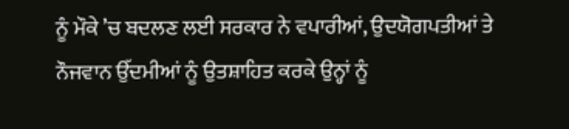ਨੂੰ ਮੌਕੇ ’ਚ ਬਦਲਣ ਲਈ ਸਰਕਾਰ ਨੇ ਵਪਾਰੀਆਂ, ਉਦਯੋਗਪਤੀਆਂ ਤੇ ਨੌਜਵਾਨ ਉੱਦਮੀਆਂ ਨੂੰ ਉਤਸ਼ਾਹਿਤ ਕਰਕੇ ਉਨ੍ਹਾਂ ਨੂੰ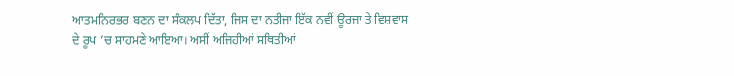ਆਤਮਨਿਰਭਰ ਬਣਨ ਦਾ ਸੰਕਲਪ ਦਿੱਤਾ, ਜਿਸ ਦਾ ਨਤੀਜਾ ਇੱਕ ਨਵੀਂ ਊਰਜਾ ਤੇ ਵਿਸ਼ਵਾਸ ਦੇ ਰੂਪ ’ਚ ਸਾਹਮਣੇ ਆਇਆ। ਅਸੀਂ ਅਜਿਹੀਆਂ ਸਥਿਤੀਆਂ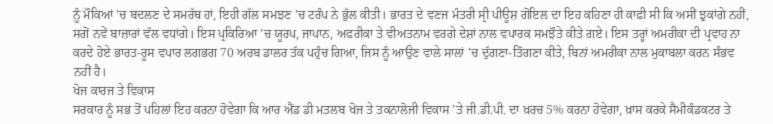ਨੂੰ ਮੌਕਿਆਂ ’ਚ ਬਦਲਣ ਦੇ ਸਮਰੱਥ ਹਾਂ, ਇਹੀ ਗੱਲ ਸਮਝਣ ’ਚ ਟਰੰਪ ਨੇ ਭੁੱਲ ਕੀਤੀ। ਭਾਰਤ ਦੇ ਵਣਜ ਮੰਤਰੀ ਸ੍ਰੀ ਪੀਊਸ਼ ਗੋਇਲ ਦਾ ਇਹ ਕਹਿਣਾ ਹੀ ਕਾਫ਼ੀ ਸੀ ਕਿ ਅਸੀਂ ਝੁਕਾਂਗੇ ਨਹੀਂ, ਸਗੋਂ ਨਵੇਂ ਬਾਜ਼ਾਰਾਂ ਵੱਲ ਵਧਾਂਗੇ। ਇਸ ਪ੍ਰਕਿਰਿਆ ’ਚ ਯੂਰਪ, ਜਾਪਾਨ, ਅਫਰੀਕਾ ਤੇ ਵੀਅਤਨਾਮ ਵਰਗੇ ਦੇਸ਼ਾਂ ਨਾਲ ਵਪਾਰਕ ਸਮਝੌਤੇ ਕੀਤੇ ਗਏ। ਇਸ ਤਰ੍ਹਾਂ ਅਮਰੀਕਾ ਦੀ ਪ੍ਰਵਾਹ ਨਾ ਕਰਦੇ ਹੋਏ ਭਾਰਤ-ਰੂਸ ਵਪਾਰ ਲਗਭਗ 70 ਅਰਬ ਡਾਲਰ ਤੱਕ ਪਹੁੰਚ ਗਿਆ, ਜਿਸ ਨੂੰ ਆਉਣ ਵਾਲੇ ਸਾਲਾਂ ’ਚ ਦੁੱਗਣਾ-ਤਿੱਗਣਾ ਕੀਤੇ, ਬਿਨਾਂ ਅਮਰੀਕਾ ਨਾਲ ਮੁਕਾਬਲਾ ਕਰਨ ਸੰਭਵ ਨਹੀਂ ਹੈ।
ਖੋਜ ਕਾਰਜ ਤੇ ਵਿਕਾਸ
ਸਰਕਾਰ ਨੂੰ ਸਭ ਤੋਂ ਪਹਿਲਾਂ ਇਹ ਕਰਨਾ ਹੋਵੇਗਾ ਕਿ ਆਰ ਐਂਡ ਡੀ ਮਤਲਬ ਖੋਜ ਤੇ ਤਕਨਾਲੋਜੀ ਵਿਕਾਸ ’ਤੇ ਜੀ.ਡੀ.ਪੀ. ਦਾ ਖ਼ਰਚ 5% ਕਰਨਾ ਹੋਵੇਗਾ, ਖ਼ਾਸ ਕਰਕੇ ਸੈਮੀਕੰਡਕਟਰ ਤੇ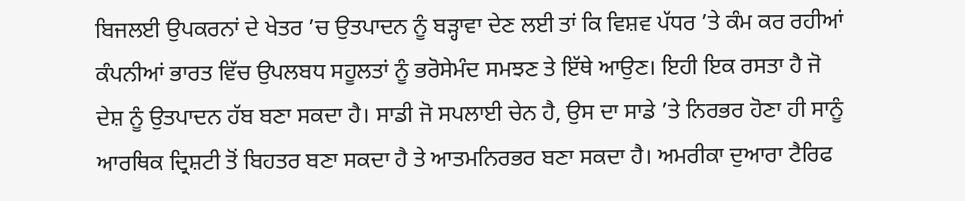ਬਿਜਲਈ ਉਪਕਰਨਾਂ ਦੇ ਖੇਤਰ ’ਚ ਉਤਪਾਦਨ ਨੂੰ ਬੜ੍ਹਾਵਾ ਦੇਣ ਲਈ ਤਾਂ ਕਿ ਵਿਸ਼ਵ ਪੱਧਰ ’ਤੇ ਕੰਮ ਕਰ ਰਹੀਆਂ ਕੰਪਨੀਆਂ ਭਾਰਤ ਵਿੱਚ ਉਪਲਬਧ ਸਹੂਲਤਾਂ ਨੂੰ ਭਰੋਸੇਮੰਦ ਸਮਝਣ ਤੇ ਇੱਥੇ ਆਉਣ। ਇਹੀ ਇਕ ਰਸਤਾ ਹੈ ਜੋ ਦੇਸ਼ ਨੂੰ ਉਤਪਾਦਨ ਹੱਬ ਬਣਾ ਸਕਦਾ ਹੈ। ਸਾਡੀ ਜੋ ਸਪਲਾਈ ਚੇਨ ਹੈ, ਉਸ ਦਾ ਸਾਡੇ ’ਤੇ ਨਿਰਭਰ ਹੋਣਾ ਹੀ ਸਾਨੂੰ ਆਰਥਿਕ ਦ੍ਰਿਸ਼ਟੀ ਤੋਂ ਬਿਹਤਰ ਬਣਾ ਸਕਦਾ ਹੈ ਤੇ ਆਤਮਨਿਰਭਰ ਬਣਾ ਸਕਦਾ ਹੈ। ਅਮਰੀਕਾ ਦੁਆਰਾ ਟੈਰਿਫ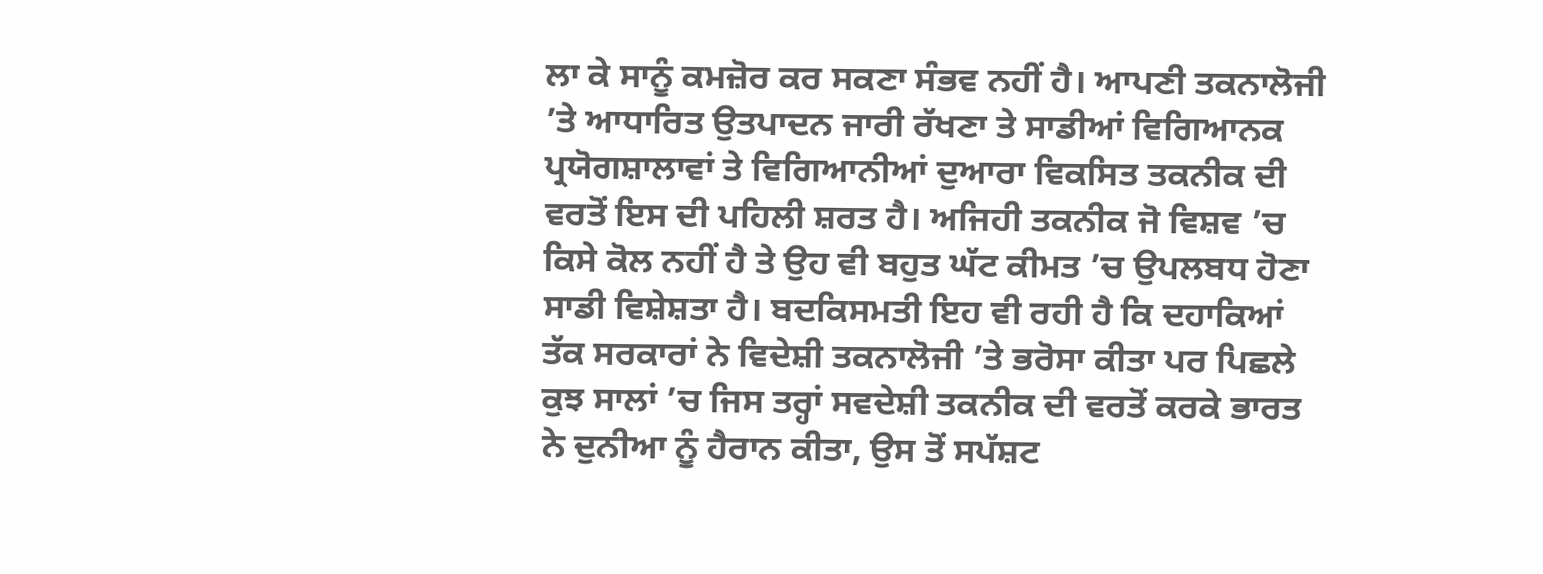ਲਾ ਕੇ ਸਾਨੂੰ ਕਮਜ਼ੋਰ ਕਰ ਸਕਣਾ ਸੰਭਵ ਨਹੀਂ ਹੈ। ਆਪਣੀ ਤਕਨਾਲੋਜੀ ’ਤੇ ਆਧਾਰਿਤ ਉਤਪਾਦਨ ਜਾਰੀ ਰੱਖਣਾ ਤੇ ਸਾਡੀਆਂ ਵਿਗਿਆਨਕ ਪ੍ਰਯੋਗਸ਼ਾਲਾਵਾਂ ਤੇ ਵਿਗਿਆਨੀਆਂ ਦੁਆਰਾ ਵਿਕਸਿਤ ਤਕਨੀਕ ਦੀ ਵਰਤੋਂ ਇਸ ਦੀ ਪਹਿਲੀ ਸ਼ਰਤ ਹੈ। ਅਜਿਹੀ ਤਕਨੀਕ ਜੋ ਵਿਸ਼ਵ ’ਚ ਕਿਸੇ ਕੋਲ ਨਹੀਂ ਹੈ ਤੇ ਉਹ ਵੀ ਬਹੁਤ ਘੱਟ ਕੀਮਤ ’ਚ ਉਪਲਬਧ ਹੋਣਾ ਸਾਡੀ ਵਿਸ਼ੇਸ਼ਤਾ ਹੈ। ਬਦਕਿਸਮਤੀ ਇਹ ਵੀ ਰਹੀ ਹੈ ਕਿ ਦਹਾਕਿਆਂ ਤੱਕ ਸਰਕਾਰਾਂ ਨੇ ਵਿਦੇਸ਼ੀ ਤਕਨਾਲੋਜੀ ’ਤੇ ਭਰੋਸਾ ਕੀਤਾ ਪਰ ਪਿਛਲੇ ਕੁਝ ਸਾਲਾਂ ’ਚ ਜਿਸ ਤਰ੍ਹਾਂ ਸਵਦੇਸ਼ੀ ਤਕਨੀਕ ਦੀ ਵਰਤੋਂ ਕਰਕੇ ਭਾਰਤ ਨੇ ਦੁਨੀਆ ਨੂੰ ਹੈਰਾਨ ਕੀਤਾ, ਉਸ ਤੋਂ ਸਪੱਸ਼ਟ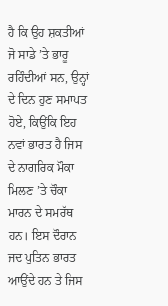ਹੈ ਕਿ ਉਹ ਸ਼ਕਤੀਆਂ ਜੋ ਸਾਡੇ ’ਤੇ ਭਾਰੂ ਰਹਿੰਦੀਆਂ ਸਨ, ਉਨ੍ਹਾਂ ਦੇ ਦਿਨ ਹੁਣ ਸਮਾਪਤ ਹੋਏ, ਕਿਉਂਕਿ ਇਹ ਨਵਾਂ ਭਾਰਤ ਹੈ ਜਿਸ ਦੇ ਨਾਗਰਿਕ ਮੌਕਾ ਮਿਲਣ ’ਤੇ ਚੌਕਾ ਮਾਰਨ ਦੇ ਸਮਰੱਥ ਹਨ। ਇਸ ਦੌਰਾਨ ਜਦ ਪੁਤਿਨ ਭਾਰਤ ਆਉਂਦੇ ਹਨ ਤੇ ਜਿਸ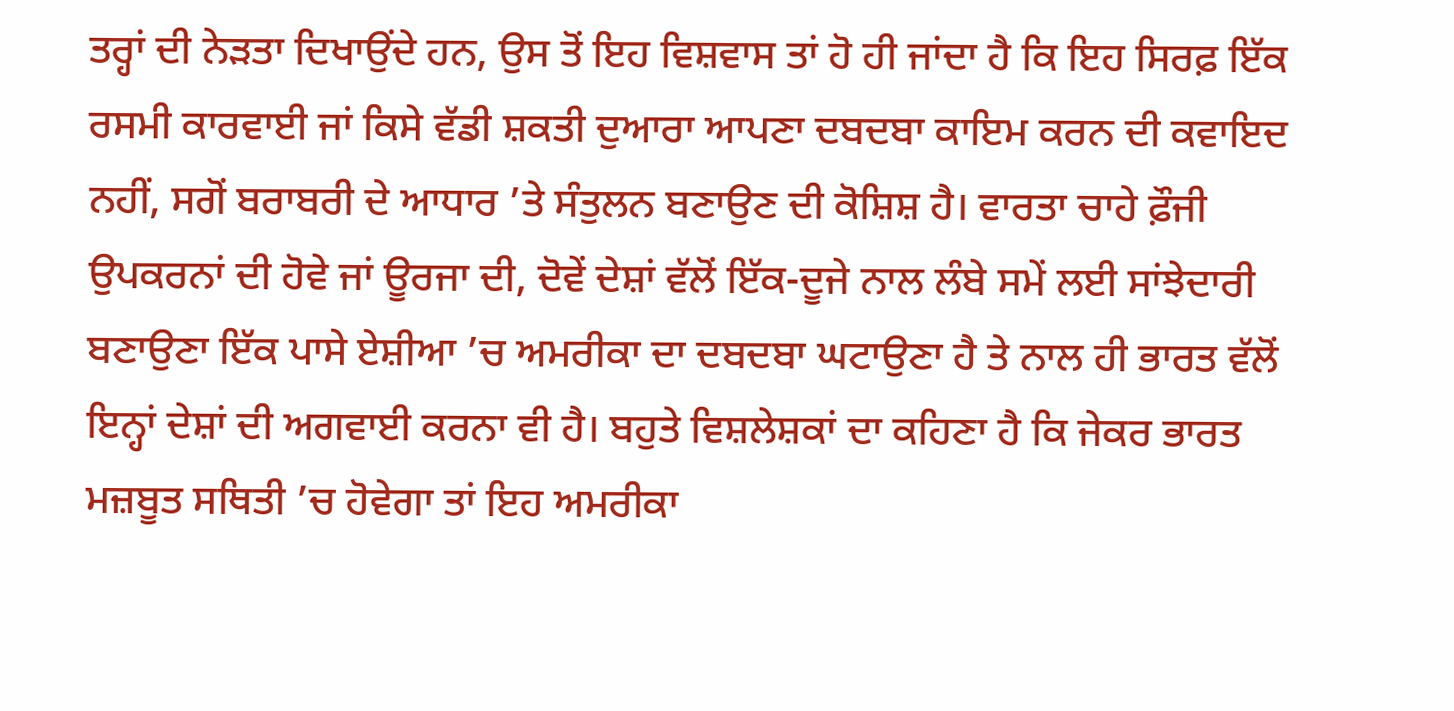ਤਰ੍ਹਾਂ ਦੀ ਨੇੜਤਾ ਦਿਖਾਉਂਦੇ ਹਨ, ਉਸ ਤੋਂ ਇਹ ਵਿਸ਼ਵਾਸ ਤਾਂ ਹੋ ਹੀ ਜਾਂਦਾ ਹੈ ਕਿ ਇਹ ਸਿਰਫ਼ ਇੱਕ ਰਸਮੀ ਕਾਰਵਾਈ ਜਾਂ ਕਿਸੇ ਵੱਡੀ ਸ਼ਕਤੀ ਦੁਆਰਾ ਆਪਣਾ ਦਬਦਬਾ ਕਾਇਮ ਕਰਨ ਦੀ ਕਵਾਇਦ ਨਹੀਂ, ਸਗੋਂ ਬਰਾਬਰੀ ਦੇ ਆਧਾਰ ’ਤੇ ਸੰਤੁਲਨ ਬਣਾਉਣ ਦੀ ਕੋਸ਼ਿਸ਼ ਹੈ। ਵਾਰਤਾ ਚਾਹੇ ਫ਼ੌਜੀ ਉਪਕਰਨਾਂ ਦੀ ਹੋਵੇ ਜਾਂ ਊਰਜਾ ਦੀ, ਦੋਵੇਂ ਦੇਸ਼ਾਂ ਵੱਲੋਂ ਇੱਕ-ਦੂਜੇ ਨਾਲ ਲੰਬੇ ਸਮੇਂ ਲਈ ਸਾਂਝੇਦਾਰੀ ਬਣਾਉਣਾ ਇੱਕ ਪਾਸੇ ਏਸ਼ੀਆ ’ਚ ਅਮਰੀਕਾ ਦਾ ਦਬਦਬਾ ਘਟਾਉਣਾ ਹੈ ਤੇ ਨਾਲ ਹੀ ਭਾਰਤ ਵੱਲੋਂ ਇਨ੍ਹਾਂ ਦੇਸ਼ਾਂ ਦੀ ਅਗਵਾਈ ਕਰਨਾ ਵੀ ਹੈ। ਬਹੁਤੇ ਵਿਸ਼ਲੇਸ਼ਕਾਂ ਦਾ ਕਹਿਣਾ ਹੈ ਕਿ ਜੇਕਰ ਭਾਰਤ ਮਜ਼ਬੂਤ ਸਥਿਤੀ ’ਚ ਹੋਵੇਗਾ ਤਾਂ ਇਹ ਅਮਰੀਕਾ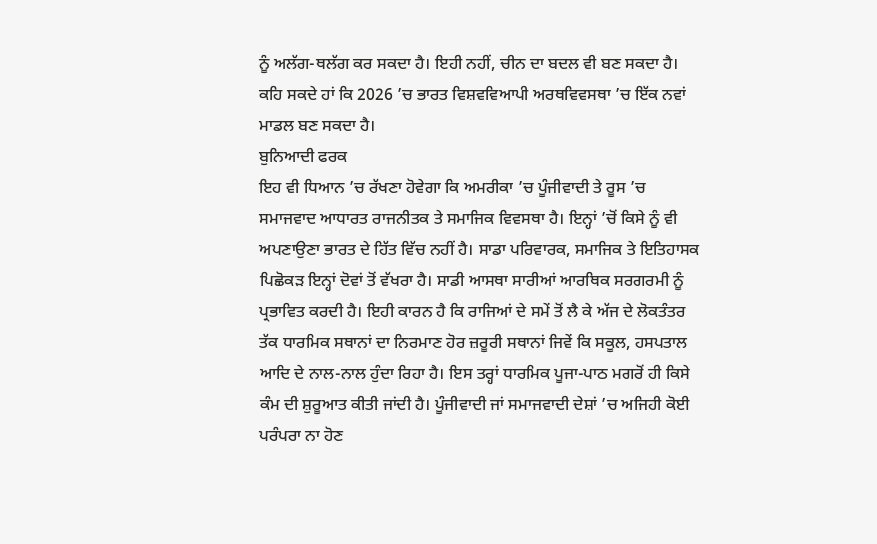ਨੂੰ ਅਲੱਗ-ਥਲੱਗ ਕਰ ਸਕਦਾ ਹੈ। ਇਹੀ ਨਹੀਂ, ਚੀਨ ਦਾ ਬਦਲ ਵੀ ਬਣ ਸਕਦਾ ਹੈ। ਕਹਿ ਸਕਦੇ ਹਾਂ ਕਿ 2026 ’ਚ ਭਾਰਤ ਵਿਸ਼ਵਵਿਆਪੀ ਅਰਥਵਿਵਸਥਾ ’ਚ ਇੱਕ ਨਵਾਂ ਮਾਡਲ ਬਣ ਸਕਦਾ ਹੈ।
ਬੁਨਿਆਦੀ ਫਰਕ
ਇਹ ਵੀ ਧਿਆਨ ’ਚ ਰੱਖਣਾ ਹੋਵੇਗਾ ਕਿ ਅਮਰੀਕਾ ’ਚ ਪੂੰਜੀਵਾਦੀ ਤੇ ਰੂਸ ’ਚ ਸਮਾਜਵਾਦ ਆਧਾਰਤ ਰਾਜਨੀਤਕ ਤੇ ਸਮਾਜਿਕ ਵਿਵਸਥਾ ਹੈ। ਇਨ੍ਹਾਂ ’ਚੋਂ ਕਿਸੇ ਨੂੰ ਵੀ ਅਪਣਾਉਣਾ ਭਾਰਤ ਦੇ ਹਿੱਤ ਵਿੱਚ ਨਹੀਂ ਹੈ। ਸਾਡਾ ਪਰਿਵਾਰਕ, ਸਮਾਜਿਕ ਤੇ ਇਤਿਹਾਸਕ ਪਿਛੋਕੜ ਇਨ੍ਹਾਂ ਦੋਵਾਂ ਤੋਂ ਵੱਖਰਾ ਹੈ। ਸਾਡੀ ਆਸਥਾ ਸਾਰੀਆਂ ਆਰਥਿਕ ਸਰਗਰਮੀ ਨੂੰ ਪ੍ਰਭਾਵਿਤ ਕਰਦੀ ਹੈ। ਇਹੀ ਕਾਰਨ ਹੈ ਕਿ ਰਾਜਿਆਂ ਦੇ ਸਮੇਂ ਤੋਂ ਲੈ ਕੇ ਅੱਜ ਦੇ ਲੋਕਤੰਤਰ ਤੱਕ ਧਾਰਮਿਕ ਸਥਾਨਾਂ ਦਾ ਨਿਰਮਾਣ ਹੋਰ ਜ਼ਰੂਰੀ ਸਥਾਨਾਂ ਜਿਵੇਂ ਕਿ ਸਕੂਲ, ਹਸਪਤਾਲ ਆਦਿ ਦੇ ਨਾਲ-ਨਾਲ ਹੁੰਦਾ ਰਿਹਾ ਹੈ। ਇਸ ਤਰ੍ਹਾਂ ਧਾਰਮਿਕ ਪੂਜਾ-ਪਾਠ ਮਗਰੋਂ ਹੀ ਕਿਸੇ ਕੰਮ ਦੀ ਸ਼ੁਰੂਆਤ ਕੀਤੀ ਜਾਂਦੀ ਹੈ। ਪੂੰਜੀਵਾਦੀ ਜਾਂ ਸਮਾਜਵਾਦੀ ਦੇਸ਼ਾਂ ’ਚ ਅਜਿਹੀ ਕੋਈ ਪਰੰਪਰਾ ਨਾ ਹੋਣ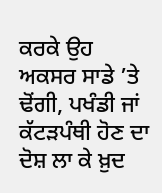ਕਰਕੇ ਉਹ ਅਕਸਰ ਸਾਡੇ ’ਤੇ ਢੋਂਗੀ, ਪਖੰਡੀ ਜਾਂ ਕੱਟੜਪੰਥੀ ਹੋਣ ਦਾ ਦੋਸ਼ ਲਾ ਕੇ ਖ਼ੁਦ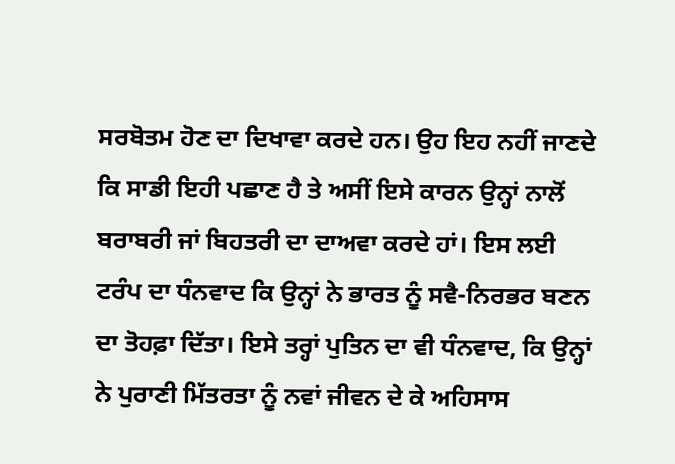ਸਰਬੋਤਮ ਹੋਣ ਦਾ ਦਿਖਾਵਾ ਕਰਦੇ ਹਨ। ਉਹ ਇਹ ਨਹੀਂ ਜਾਣਦੇ ਕਿ ਸਾਡੀ ਇਹੀ ਪਛਾਣ ਹੈ ਤੇ ਅਸੀਂ ਇਸੇ ਕਾਰਨ ਉਨ੍ਹਾਂ ਨਾਲੋਂ ਬਰਾਬਰੀ ਜਾਂ ਬਿਹਤਰੀ ਦਾ ਦਾਅਵਾ ਕਰਦੇ ਹਾਂ। ਇਸ ਲਈ ਟਰੰਪ ਦਾ ਧੰਨਵਾਦ ਕਿ ਉਨ੍ਹਾਂ ਨੇ ਭਾਰਤ ਨੂੰ ਸਵੈ-ਨਿਰਭਰ ਬਣਨ ਦਾ ਤੋਹਫ਼ਾ ਦਿੱਤਾ। ਇਸੇ ਤਰ੍ਹਾਂ ਪੁਤਿਨ ਦਾ ਵੀ ਧੰਨਵਾਦ, ਕਿ ਉਨ੍ਹਾਂ ਨੇ ਪੁਰਾਣੀ ਮਿੱਤਰਤਾ ਨੂੰ ਨਵਾਂ ਜੀਵਨ ਦੇ ਕੇ ਅਹਿਸਾਸ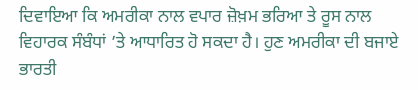ਦਿਵਾਇਆ ਕਿ ਅਮਰੀਕਾ ਨਾਲ ਵਪਾਰ ਜ਼ੋਖ਼ਮ ਭਰਿਆ ਤੇ ਰੂਸ ਨਾਲ ਵਿਹਾਰਕ ਸੰਬੰਧਾਂ ’ਤੇ ਆਧਾਰਿਤ ਹੋ ਸਕਦਾ ਹੈ। ਹੁਣ ਅਮਰੀਕਾ ਦੀ ਬਜਾਏ ਭਾਰਤੀ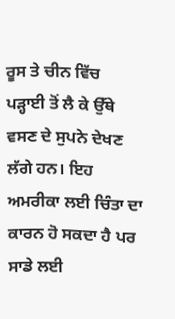ਰੂਸ ਤੇ ਚੀਨ ਵਿੱਚ ਪੜ੍ਹਾਈ ਤੋਂ ਲੈ ਕੇ ਉੱਥੇ ਵਸਣ ਦੇ ਸੁਪਨੇ ਦੇਖਣ ਲੱਗੇ ਹਨ। ਇਹ ਅਮਰੀਕਾ ਲਈ ਚਿੰਤਾ ਦਾ ਕਾਰਨ ਹੋ ਸਕਦਾ ਹੈ ਪਰ ਸਾਡੇ ਲਈ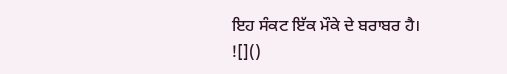ਇਹ ਸੰਕਟ ਇੱਕ ਮੌਕੇ ਦੇ ਬਰਾਬਰ ਹੈ।
![]()